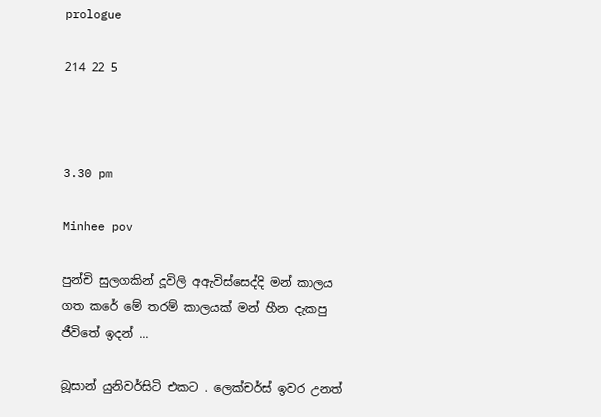prologue

214 22 5



3.30 pm

Minhee pov

පුන්චි සුලගකින් දූවිලි අඇවිස්සෙද්දි මන් කාලය ගත කරේ මේ තරම් කාලයක් මන් හීන දැකපු ජීවිතේ ඉදන් ...

බූසාන් යුනිවර්සිටි එකට . ලෙක්චර්ස් ඉවර උනත්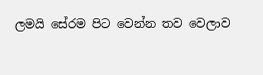ලමයි සේරම පිට වෙන්න තව වෙලාව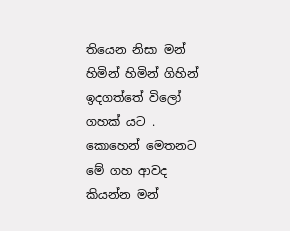තියෙන නිසා මන් හිමින් හිමින් ගිහින් ඉදගත්තේ විලෝ ගහක් යට . කොහෙන් මෙතනට මේ ගහ ආවද කියන්න මන්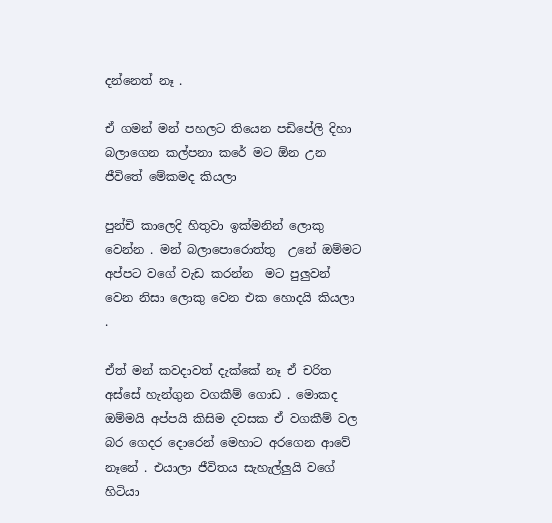දන්නෙත් නෑ .

ඒ ගමන් මන් පහලට තියෙන පඩිපේලි දිහා බලාගෙන කල්පනා කරේ මට ඕන උන ජීවිතේ මේකමද කියලා

පුන්චි කාලෙදි හිතුවා ඉක්මනින් ලොකු වෙන්න . මන් බලාපොරොත්තු  උනේ ඔම්මට අප්පට වගේ වැඩ කරන්න  මට පුලුවන් වෙන නිසා ලොකු වෙන එක හොදයි කියලා .

ඒත් මන් කවදාවත් දැක්කේ නෑ ඒ චරිත අස්සේ හැන්ගුන වගකීම් ගොඩ . මොකද ඔම්මයි අප්පයි කිසිම දවසක ඒ වගකීම් වල බර ගෙදර දොරෙන් මෙහාට අරගෙන ආවේ නෑනේ . එයාලා ජීවිතය සැහැල්ලුයි වගේ හිටියා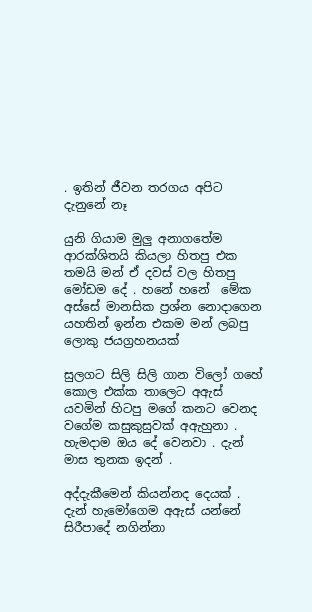. ඉතින් ජීවන තරගය අපිට දැනුනේ නෑ

යුනි ගියාම මුලු අනාගතේම ආරක්ශිතයි කියලා හිතපු එක තමයි මන් ඒ දවස් වල හිතපු මෝඩම දේ . හනේ හනේ  මේක අස්සේ මානසික ප්‍රශ්න නොදාගෙන යහතින් ඉන්න එකම මන් ලබපු ලොකු ජයග්‍රහනයක්

සුලගට සිලි සිලි ගාන විලෝ ගහේ කොල එක්ක තාලෙට අඇස් යවමින් හිටපු මගේ කනට වෙනද වගේම කසුකුසුවක් අඇහුනා . හැමදාම ඔය දේ වෙනවා . දැන් මාස තුනක ඉදන් .

අද්දැකීමෙන් කියන්නද දෙයක් . දැන් හැමෝගෙම අඇස් යන්නේ සිරීපාදේ නගින්නා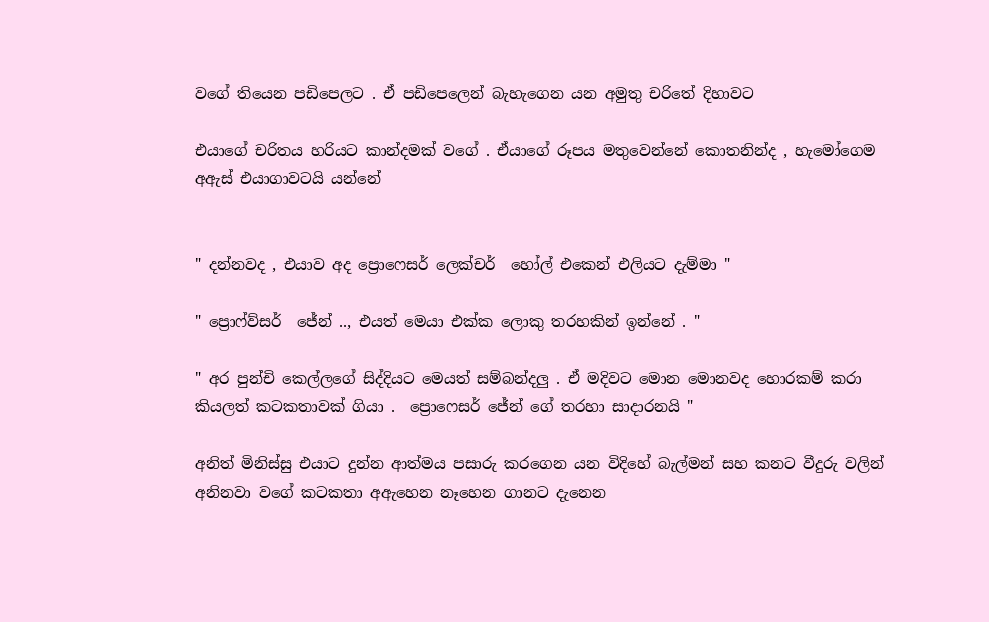වගේ තියෙන පඩිපෙලට . ඒ පඩිපෙලෙන් බැහැගෙන යන අමුතු චරිතේ දිහාවට

එයාගේ චරිතය හරියට කාන්දමක් වගේ . ඒයාගේ රූපය මතුවෙන්නේ කොතනින්ද , හැමෝගෙම  අඇස් එයාගාවටයි යන්නේ


" දන්නවද , එයාව අද ප්‍රොෆෙසර් ලෙක්චර්  හෝල් එකෙන් එලියට දැම්මා "

" ප්‍රොෆ්ව්සර්  ජේන් .., එයත් මෙයා එක්ක ලොකු තරහකින් ඉන්නේ . "

" අර පුන්චි කෙල්ලගේ සිද්දියට මෙයත් සම්බන්දලු . ඒ මදිවට මොන මොනවද හොරකම් කරා කියලත් කටකතාවක් ගියා .  ප්‍රොෆෙසර් ජේන් ගේ තරහා සාදාරනයි "

අනිත් මිනිස්සු එයාට දුන්න ආත්මය පසාරු කරගෙන යන විදිහේ බැල්මන් සහ කනට වීදුරු වලින් අනිනවා වගේ කටකතා අඇහෙන නෑහෙන ගානට දැනෙන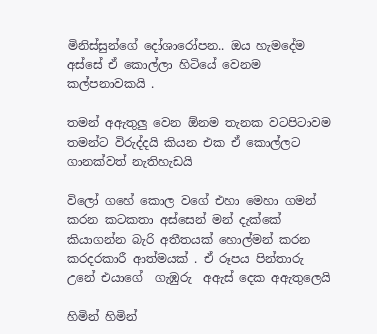මිනිස්සුන්ගේ දෝශාරෝපන.. ඔය හැමදේම අස්සේ ඒ කොල්ලා හිටියේ වෙනම  කල්පනාවකයි .

තමන් අඇතුලු වෙන ඕනම තැනක වටපිටාවම තමන්ට විරුද්දයි කියන එක ඒ කොල්ලට ගානක්වත් නැතිහැඩයි

විලෝ ගහේ කොල වගේ එහා මෙහා ගමන් කරන කටකතා අස්සෙන් මන් දැක්කේ කියාගන්න බැරි අතීතයක් හොල්මන් කරන කරදරකාරී ආත්මයක් . ඒ රූපය පින්තාරු උනේ එයාගේ  ගැඹුරු  අඇස් දෙක අඇතුලෙයි

හිමින් හිමින්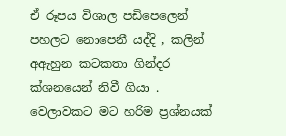ඒ රූපය විශාල පඩිපෙලෙන් පහලට නොපෙනී යද්දි , කලින් අඇහුන කටකතා ගින්දර ක්ශනයෙන් නිවී ගියා . වෙලාවකට මට හරිම ප්‍රශ්නයක්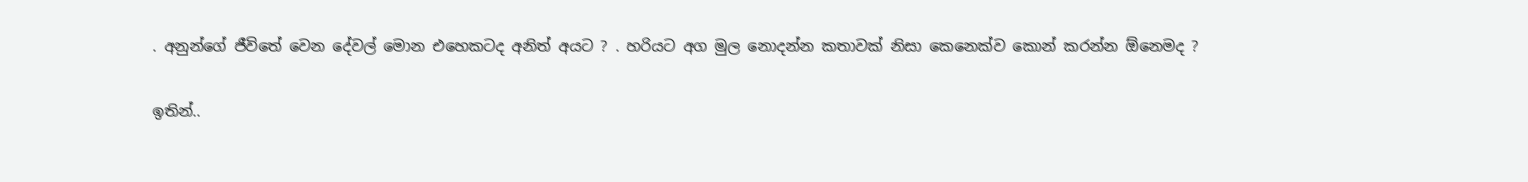. අනුන්ගේ ජීවිතේ වෙන දේවල් මොන එහෙකටද අනිත් අයට ? . හරියට අග මුල නොදන්න කතාවක් නිසා කෙනෙක්ව කොන් කරන්න ඕනෙමද ?

ඉතින්..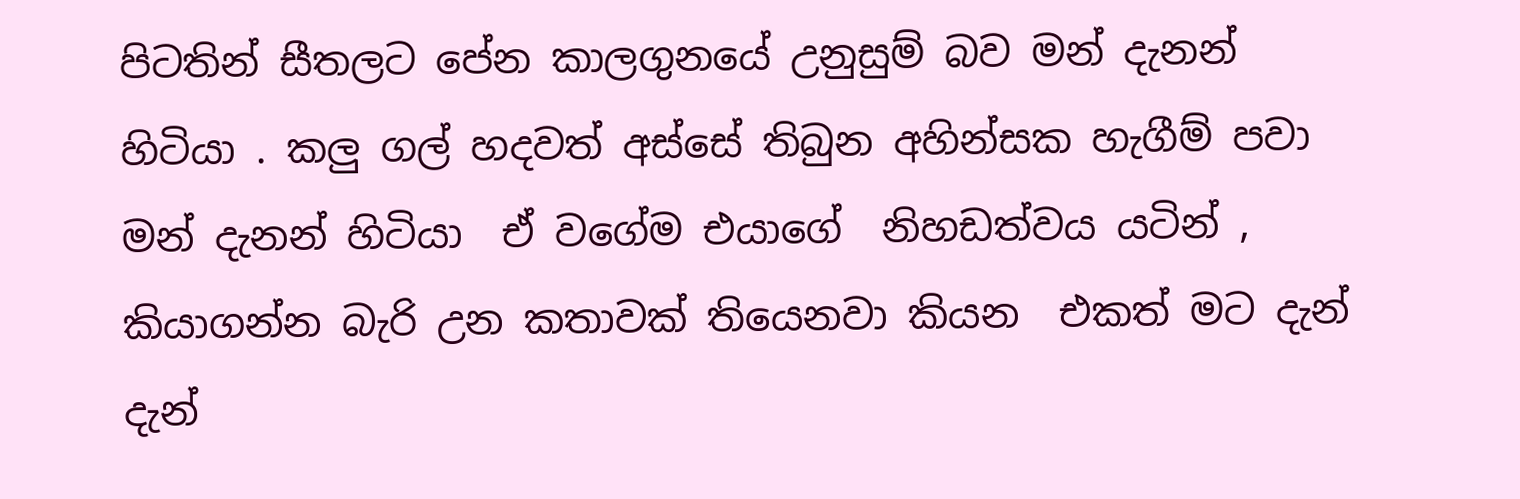පිටතින් සීතලට පේන කාලගුනයේ උනුසුම් බව මන් දැනන් හිටියා . කලු ගල් හදවත් අස්සේ තිබුන අහින්සක හැගීම් පවා මන් දැනන් හිටියා  ඒ වගේම එයාගේ  නිහඩත්වය යටින් , කියාගන්න බැරි උන කතාවක් තියෙනවා කියන  එකත් මට දැන් දැන්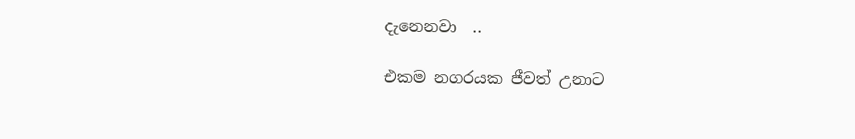දැනෙනවා  ..

එකම නගරයක ජීවත් උනාට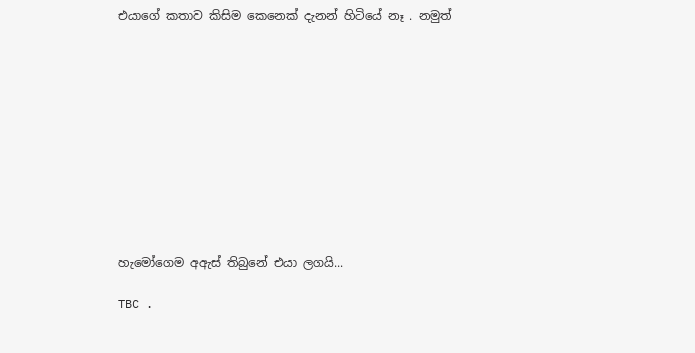එයාගේ කතාව කිසිම කෙනෙක් දැනන් හිටියේ නෑ . නමුත්











හැමෝගෙම අඇස් තිබුනේ එයා ලගයි...

TBC .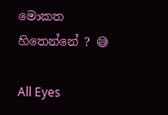මොකත හිතෙන්නේ ? 😅

All Eyes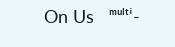On Us   ᵐᵘˡᵗⁱ-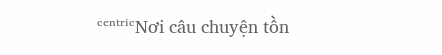ᶜᵉⁿᵗʳⁱᶜNơi câu chuyện tồn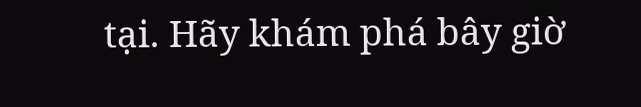tại. Hãy khám phá bây giờ